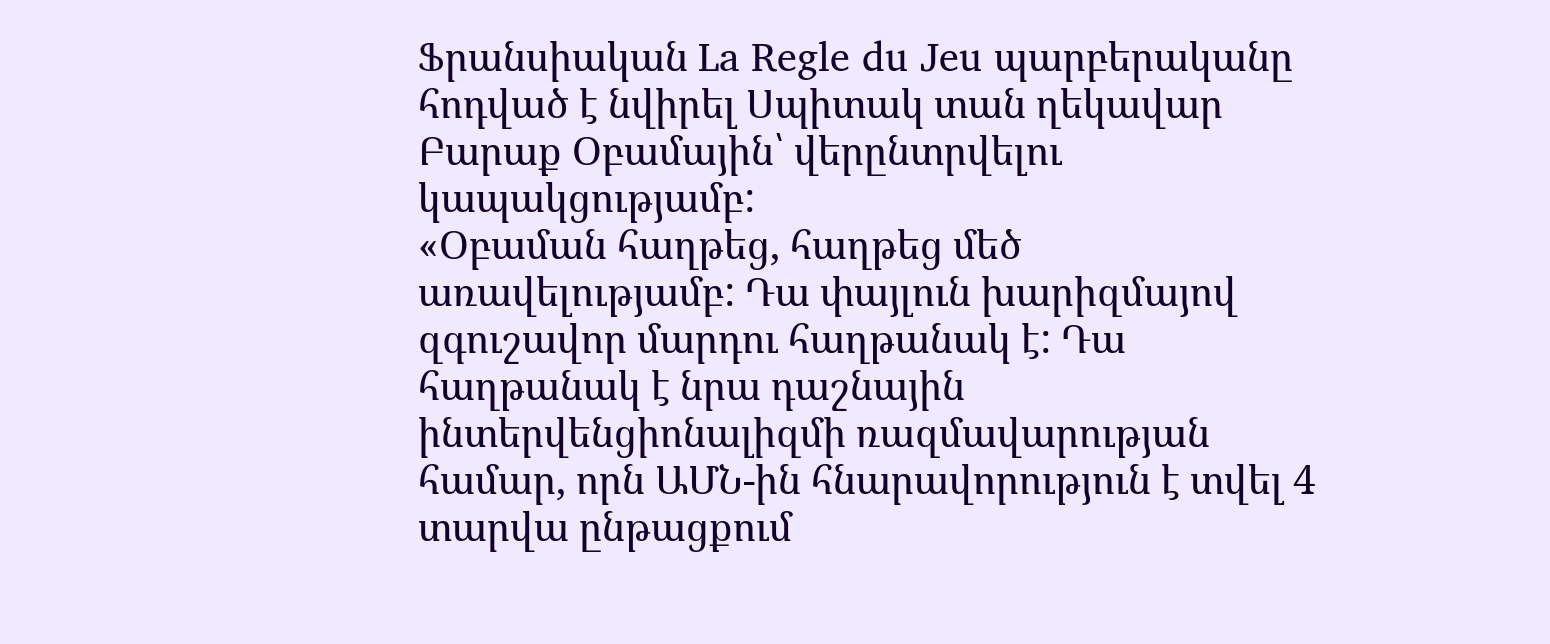Ֆրանսիական La Regle du Jeu պարբերականը հոդված է նվիրել Սպիտակ տան ղեկավար Բարաք Օբամային՝ վերընտրվելու կապակցությամբ:
«Օբաման հաղթեց, հաղթեց մեծ առավելությամբ: Դա փայլուն խարիզմայով զգուշավոր մարդու հաղթանակ է: Դա հաղթանակ է նրա դաշնային ինտերվենցիոնալիզմի ռազմավարության համար, որն ԱՄՆ-ին հնարավորություն է տվել 4 տարվա ընթացքում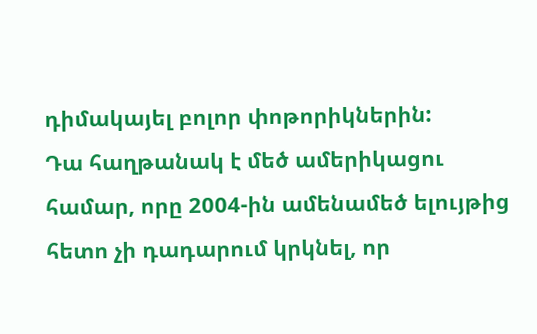դիմակայել բոլոր փոթորիկներին:
Դա հաղթանակ է մեծ ամերիկացու համար, որը 2004-ին ամենամեծ ելույթից հետո չի դադարում կրկնել, որ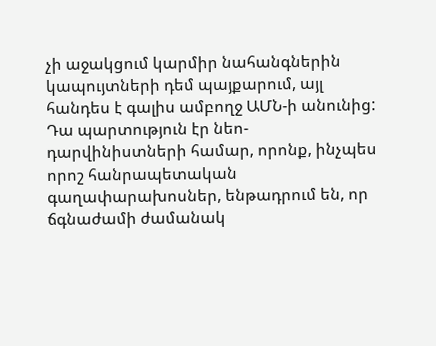չի աջակցում կարմիր նահանգներին կապույտների դեմ պայքարում, այլ հանդես է գալիս ամբողջ ԱՄՆ-ի անունից:
Դա պարտություն էր նեո-դարվինիստների համար, որոնք, ինչպես որոշ հանրապետական գաղափարախոսներ, ենթադրում են, որ ճգնաժամի ժամանակ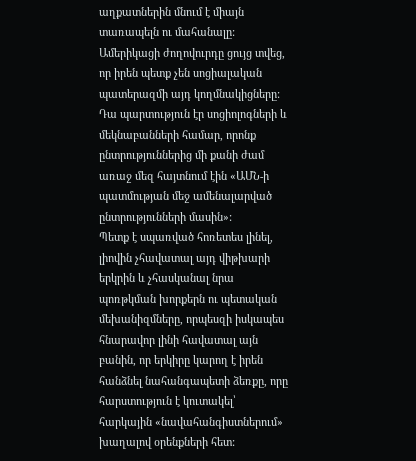աղքատներին մնում է միայն տառապելն ու մահանալը: Ամերիկացի ժողովուրդը ցույց տվեց, որ իրեն պետք չեն սոցիալական պատերազմի այդ կողմնակիցները:
Դա պարտություն էր սոցիոլոգների և մեկնաբանների համար, որոնք ընտրություններից մի քանի ժամ առաջ մեզ հայտնում էին «ԱՄՆ-ի պատմության մեջ ամենալարված ընտրությունների մասին»:
Պետք է սպառված հոռետես լինել, լիովին չհավատալ այդ վիթխարի երկրին և չհասկանալ նրա պոռթկման խորքերն ու պետական մեխանիզմները, որպեսզի իսկապես հնարավոր լինի հավատալ այն բանին, որ երկիրը կարող է իրեն հանձնել նահանգապետի ձեռքը, որը հարստություն է կուտակել՝ հարկային «նավահանգիստներում» խաղալով օրենքների հետ: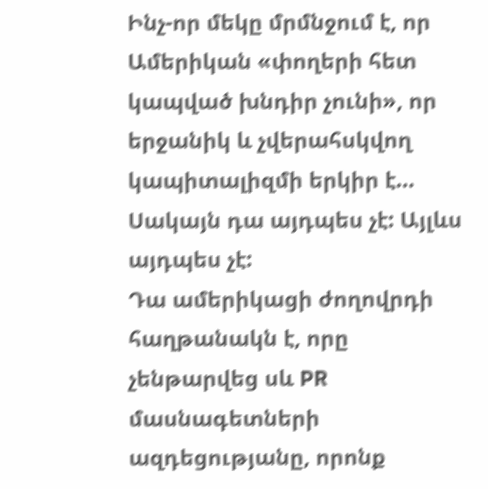Ինչ-որ մեկը մրմնջում է, որ Ամերիկան «փողերի հետ կապված խնդիր չունի», որ երջանիկ և չվերահսկվող կապիտալիզմի երկիր է… Սակայն դա այդպես չէ: Այլևս այդպես չէ:
Դա ամերիկացի ժողովրդի հաղթանակն է, որը չենթարվեց սև PR մասնագետների ազդեցությանը, որոնք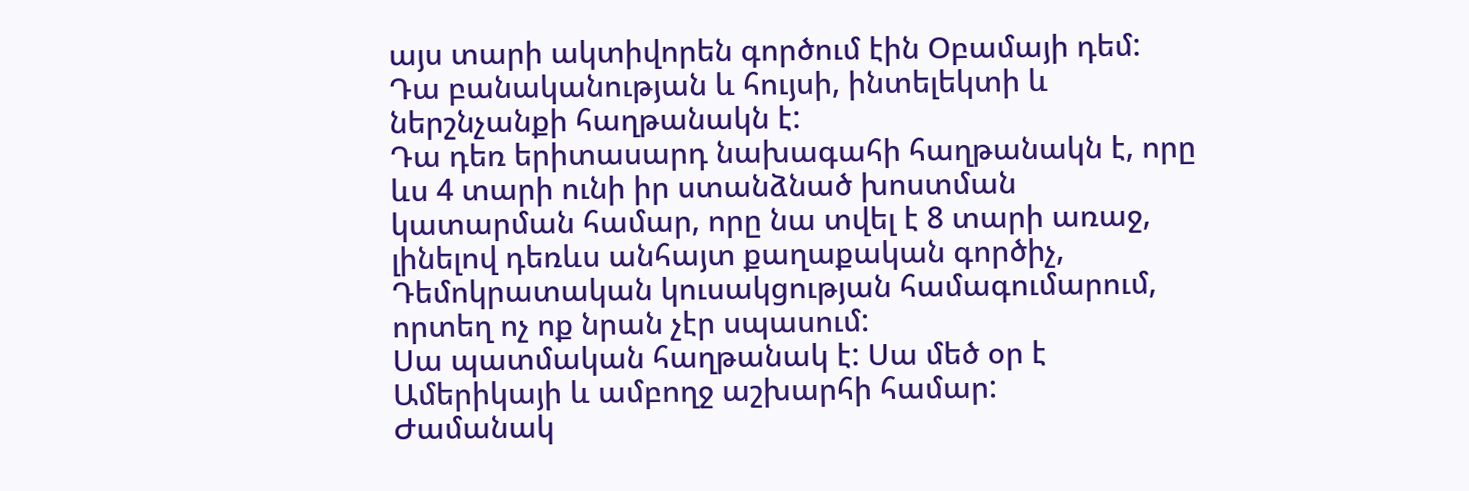այս տարի ակտիվորեն գործում էին Օբամայի դեմ:
Դա բանականության և հույսի, ինտելեկտի և ներշնչանքի հաղթանակն է:
Դա դեռ երիտասարդ նախագահի հաղթանակն է, որը ևս 4 տարի ունի իր ստանձնած խոստման կատարման համար, որը նա տվել է 8 տարի առաջ, լինելով դեռևս անհայտ քաղաքական գործիչ, Դեմոկրատական կուսակցության համագումարում, որտեղ ոչ ոք նրան չէր սպասում:
Սա պատմական հաղթանակ է: Սա մեծ օր է Ամերիկայի և ամբողջ աշխարհի համար:
Ժամանակ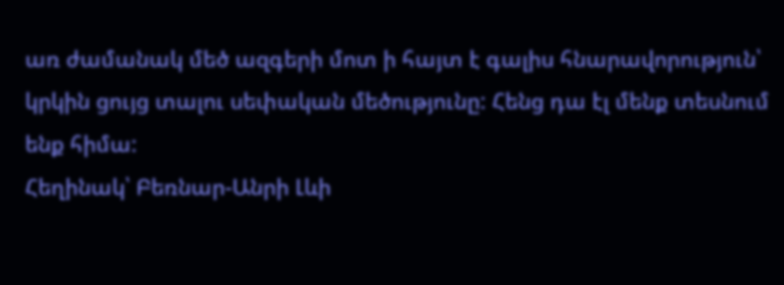առ ժամանակ մեծ ազգերի մոտ ի հայտ է գալիս հնարավորություն՝ կրկին ցույց տալու սեփական մեծությունը: Հենց դա էլ մենք տեսնում ենք հիմա:
Հեղինակ՝ Բեռնար-Անրի Լևի